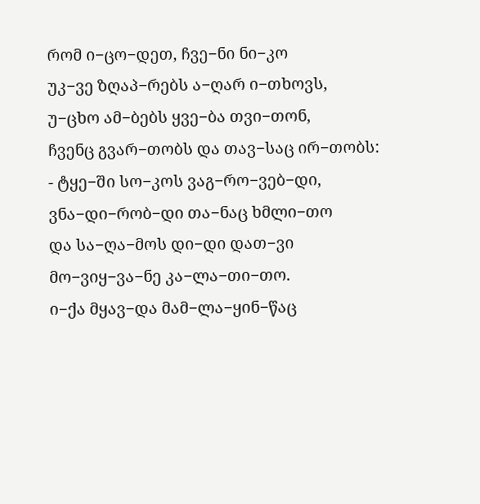რომ ი−ცო−დეთ, ჩვე−ნი ნი−კო
უკ−ვე ზღაპ−რებს ა−ღარ ი−თხოვს,
უ−ცხო ამ−ბებს ყვე−ბა თვი−თონ,
ჩვენც გვარ−თობს და თავ−საც ირ−თობს:
- ტყე−ში სო−კოს ვაგ−რო−ვებ−დი,
ვნა−დი−რობ−დი თა−ნაც ხმლი−თო
და სა−ღა−მოს დი−დი დათ−ვი
მო−ვიყ−ვა−ნე კა−ლა−თი−თო.
ი−ქა მყავ−და მამ−ლა−ყინ−წაც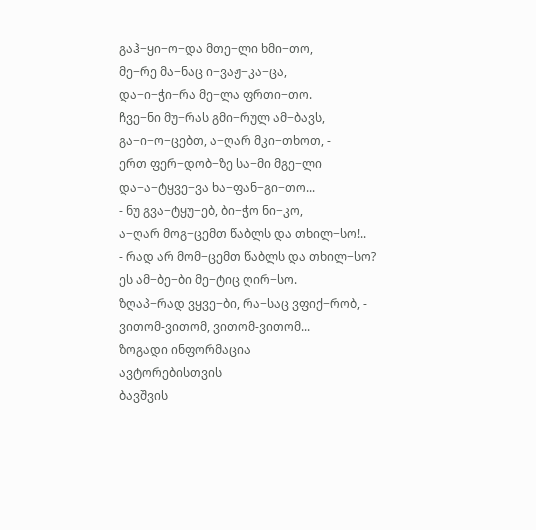გაჰ−ყი−ო−და მთე−ლი ხმი−თო,
მე−რე მა−ნაც ი−ვაჟ−კა−ცა,
და−ი−ჭი−რა მე−ლა ფრთი−თო.
ჩვე−ნი მუ−რას გმი−რულ ამ−ბავს,
გა−ი−ო−ცებთ, ა−ღარ მკი−თხოთ, -
ერთ ფერ−დობ−ზე სა−მი მგე−ლი
და−ა−ტყვე−ვა ხა−ფან−გი−თო...
- ნუ გვა−ტყუ−ებ, ბი−ჭო ნი−კო,
ა−ღარ მოგ−ცემთ წაბლს და თხილ−სო!..
- რად არ მომ−ცემთ წაბლს და თხილ−სო?
ეს ამ−ბე−ბი მე−ტიც ღირ−სო.
ზღაპ−რად ვყვე−ბი, რა−საც ვფიქ−რობ, -
ვითომ-ვითომ, ვითომ-ვითომ...
ზოგადი ინფორმაცია
ავტორებისთვის
ბავშვის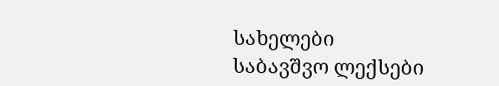სახელები
საბავშვო ლექსები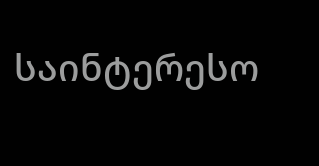საინტერესო